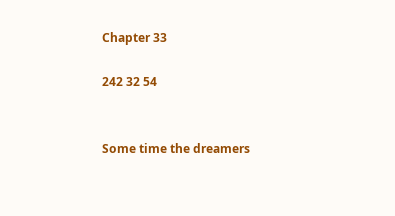Chapter 33

242 32 54


Some time the dreamers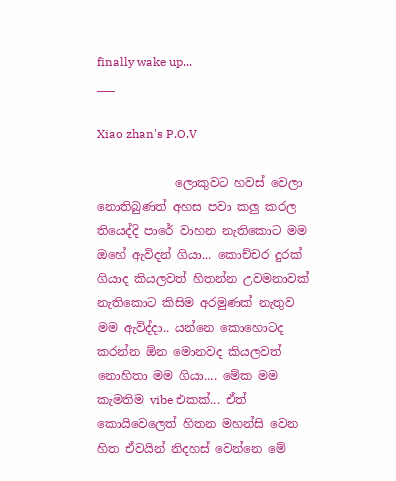finally wake up...
___

Xiao zhan's P.O.V

             ලොකුවට හවස් වෙලා නොතිබුණත් අහස පවා කලු කරල තියෙද්දි පාරේ වාහන නැතිකොට මම ඔහේ ඇවිදන් ගියා... කොච්චර දුරක් ගියාද කියලවත් හිතන්න උවමනාවක් නැතිකොට කිසිම අරමුණක් නැතුව මම ඇවිද්දා.. යන්නෙ කොහොටද කරන්න ඕන මොනවද කියලවත් නොහිතා මම ගියා.... මේක මම කැමතිම vibe එකක්... ඒත් කොයිවෙලෙත් හිතන මහන්සි වෙන හිත ඒවයින් නිදහස් වෙන්නෙ මේ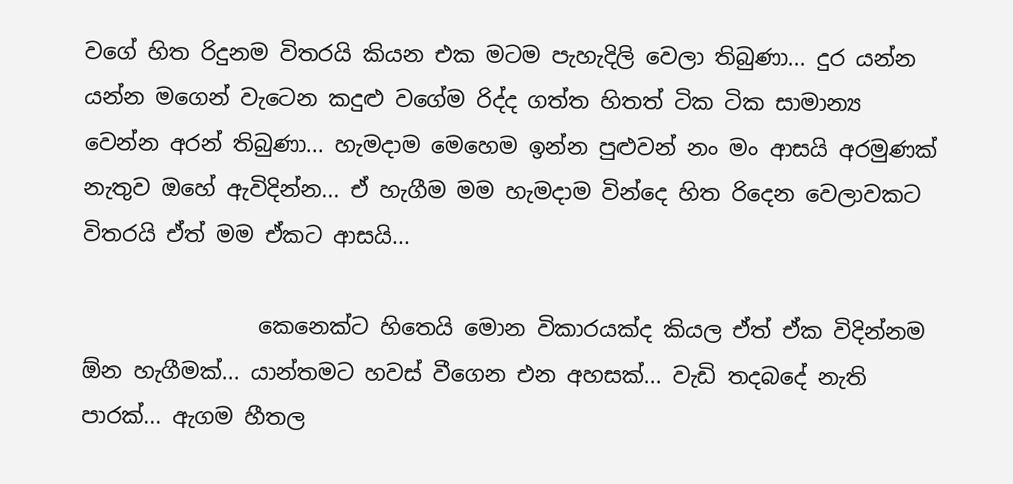වගේ හිත රිදුනම විතරයි කියන එක මටම පැහැදිලි වෙලා තිබුණා... දුර යන්න යන්න මගෙන් වැටෙන කදුළු වගේම රිද්ද ගත්ත හිතත් ටික ටික සාමාන්‍ය වෙන්න අරන් තිබුණා... හැමදාම මෙහෙම ඉන්න පුළුවන් නං මං ආසයි අරමුණක් නැතුව ඔහේ ඇවිදින්න... ඒ හැගීම මම හැමදාම වින්දෙ හිත රිදෙන වෙලාවකට විතරයි ඒත් මම ඒකට ආසයි...

                කෙනෙක්ට හිතෙයි මොන විකාරයක්ද කියල ඒත් ඒක විදින්නම ඕන හැගීමක්... යාන්තමට හවස් වීගෙන එන අහසක්... වැඩි තදබදේ නැති පාරක්... ඇගම හීතල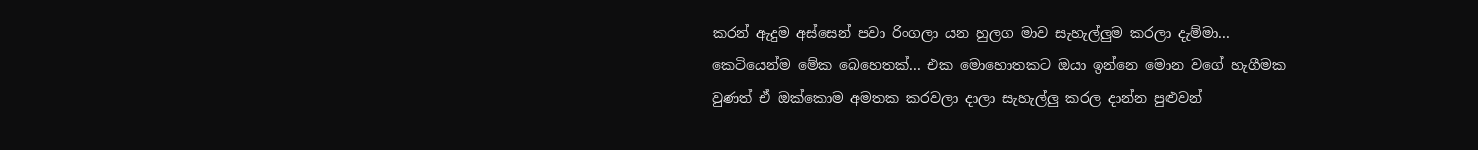කරන් ඇදුම අස්සෙන් පවා රිංගලා යන හුලග මාව සැහැල්ලුම කරලා දැම්මා... කෙටියෙන්ම මේක බෙහෙතක්... එක මොහොතකට ඔයා ඉන්නෙ මොන වගේ හැගීමක වුණත් ඒ ඔක්කොම අමතක කරවලා දාලා සැහැල්ලු කරල දාන්න පුළුවන්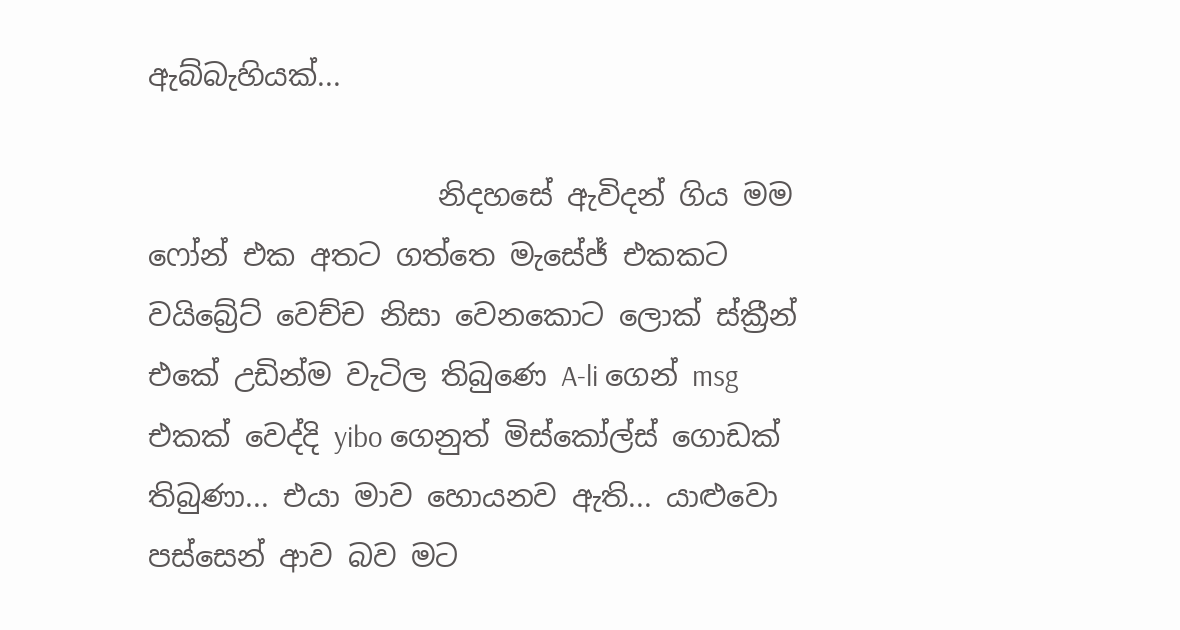ඇබ්බැහියක්...

                    නිදහසේ ඇවිදන් ගිය මම ෆෝන් එක අතට ගත්තෙ මැසේජ් එකකට වයිබ්‍රේට් වෙච්ච නිසා වෙනකොට ලොක් ස්ක්‍රීන් එකේ උඩින්ම වැටිල තිබුණෙ A-li ගෙන් msg එකක් වෙද්දි yibo ගෙනුත් මිස්කෝල්ස් ගොඩක් තිබුණා... එයා මාව හොයනව ඇති... යාළුවො පස්සෙන් ආව බව මට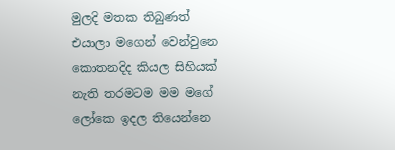මුලදි මතක තිබුණත් එයාලා මගෙන් වෙන්වුනෙ කොතනදිද කියල සිහියක් නැති තරමටම මම මගේ ලෝකෙ ඉදල තියෙන්නෙ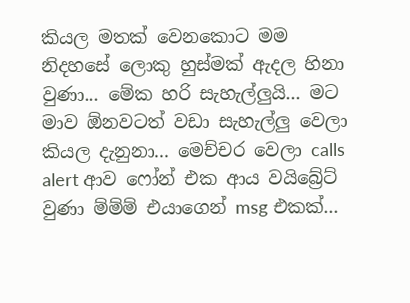කියල මතක් වෙනකොට මම නිදහසේ ලොකු හුස්මක් ඇදල හිනා වුණා... මේක හරි සැහැල්ලුයි... මට මාව ඕනවටත් වඩා සැහැල්ලු වෙලා කියල දැනුනා... මෙච්චර වෙලා calls alert ආව ෆෝන් එක ආය වයිබ්‍රේට් වුණා ම්ම්ම් එයාගෙන් msg එකක්...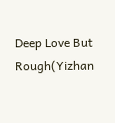Deep Love But Rough(Yizhan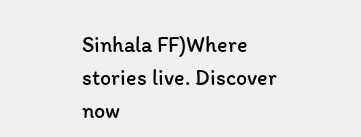Sinhala FF)Where stories live. Discover now